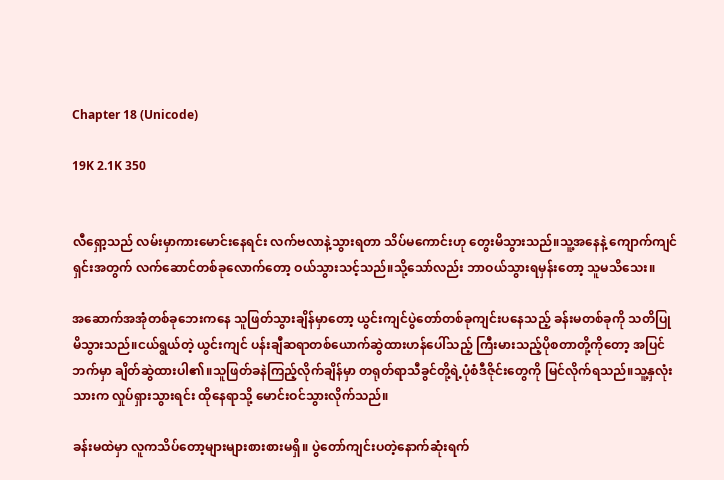Chapter 18 (Unicode)

19K 2.1K 350


လီရှော့သည် လမ်းမှာကားမောင်းနေရင်း လက်ဗလာနဲ့သွားရတာ သိပ်မကောင်းဟု တွေးမိသွားသည်။သူ့အနေနဲ့ ကျောက်ကျင်ရှင်းအတွက် လက်ဆောင်တစ်ခုလောက်တော့ ဝယ်သွားသင့်သည်။သို့သော်လည်း ဘာဝယ်သွားရမှန်းတော့ သူမသိသေး။

အဆောက်အအုံတစ်ခုဘေးကနေ သူဖြတ်သွားချိန်မှာတော့ ယွင်းကျင်ပွဲတော်တစ်ခုကျင်းပနေသည့် ခန်းမတစ်ခုကို သတိပြုမိသွားသည်။ငယ်ရွယ်တဲ့ ယွင်းကျင် ပန်းချီဆရာတစ်ယောက်ဆွဲထားဟန်ပေါ်သည့် ကြီးမားသည့်ပိုစတာတို့ကိုတော့ အပြင်ဘက်မှာ ချိတ်ဆွဲထားပါ၏။သူဖြတ်ခနဲကြည့်လိုက်ချိန်မှာ တရုတ်ရာသီခွင်တို့ရဲ့ပုံစံဒီဇိုင်းတွေကို မြင်လိုက်ရသည်။သူ့နှလုံးသားက လှုပ်ရှားသွားရင်း ထိုနေရာသို့ မောင်းဝင်သွားလိုက်သည်။

ခန်းမထဲမှာ လူကသိပ်တော့များများစားစားမရှိ။ ပွဲတော်ကျင်းပတဲ့နောက်ဆုံးရက်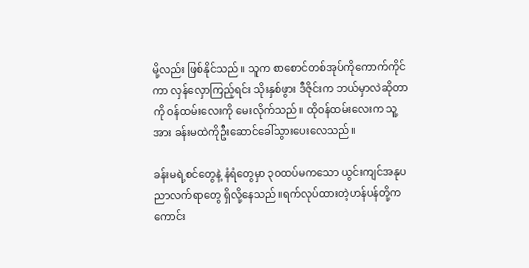မို့လည်း ဖြစ်နိုင်သည်။ သူက စာစောင်တစ်အုပ်ကိုကောက်ကိုင်ကာ လှန်လှောကြည့်ရင်း သိုးနှစ်ဖွား ဒီဇိုင်းက ဘယ်မှာလဲဆိုတာကို ဝန်ထမ်းလေးကို မေးလိုက်သည်။ ထိုဝန်ထမ်းလေးက သူ့အား ခန်းမထဲကိုဦးဆောင်ခေါ်သွားပေးလေသည်။

ခန်းမရဲ့စင်တွေနဲ့ နံရံတွေမှာ ၃၀ထပ်မကသော ယွင်းကျင်အနုပညာလက်ရာတွေ ရှိလို့နေသည်။ရက်လုပ်ထားတဲ့ဟန်ပန်တို့ကကောင်း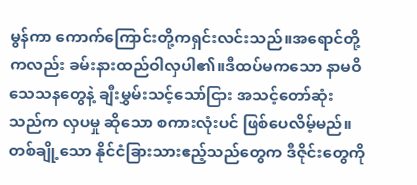မွန်ကာ ကောက်ကြောင်းတို့ကရှင်းလင်းသည်။အရောင်တို့ကလည်း ခမ်းနားထည်ဝါလှပါ၏။ဒီထပ်မကသော နာမဝိသေသနတွေနဲ့ ချီးမွှမ်းသင့်သော်ငြား အသင့်တော်ဆုံးသည်က လှပမှု ဆိုသော စကားလုံးပင် ဖြစ်ပေလိမ့်မည်။တစ်ချို့သော နိုင်ငံခြားသားဧည့်သည်တွေက ဒီဇိုင်းတွေကို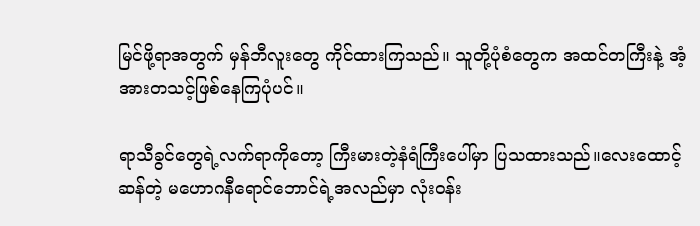မြင်ဖို့ရာအတွက် မှန်ဘီလူးတွေ ကိုင်ထားကြသည်။ သူတို့ပုံစံတွေက အထင်တကြီးနဲ့ အံ့အားတသင့်ဖြစ်နေကြပုံပင်။

ရာသီခွင်တွေရဲ့လက်ရာကိုတော့ ကြီးမားတဲ့နံရံကြီးပေါ်မှာ ပြသထားသည်။လေးထောင့်ဆန်တဲ့ မဟောဂနီရောင်ဘောင်ရဲ့အလည်မှာ လုံးဝန်း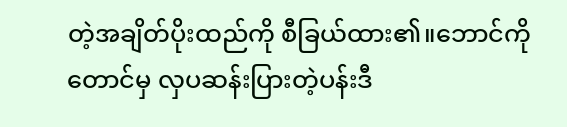တဲ့အချိတ်ပိုးထည်ကို စီခြယ်ထား၏။ဘောင်ကိုတောင်မှ လှပဆန်းပြားတဲ့ပန်းဒီ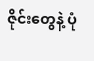ဇိုင်းတွေနဲ့ ပုံ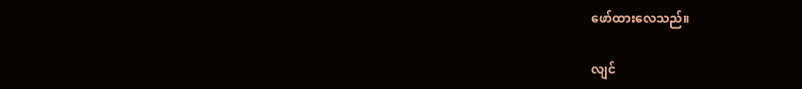ဖော်ထားလေသည်။

လျင်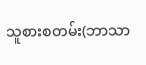သူစားစတမ်း(ဘာသာ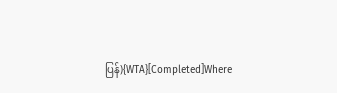ပြန်){WTA}[Completed]Where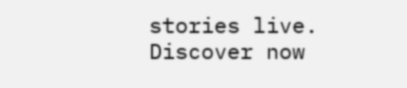stories live. Discover now